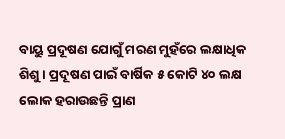ବାୟୁ ପ୍ରଦୂଷଣ ଯୋଗୁଁ ମରଣ ମୁହଁରେ ଲକ୍ଷାଧିକ ଶିଶୁ । ପ୍ରଦୂଷଣ ପାଇଁ ବାର୍ଷିକ ୫ କୋଟି ୪୦ ଲକ୍ଷ ଲୋକ ହରାଉଛନ୍ତି ପ୍ରାଣ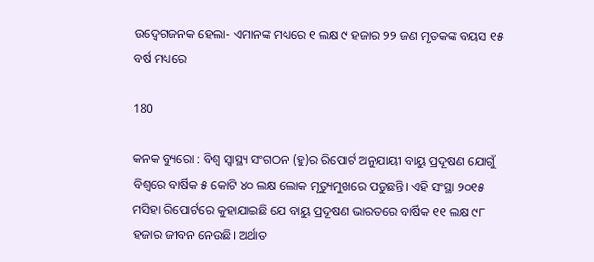ଉଦ୍ବେଗଜନକ ହେଲା- ଏମାନଙ୍କ ମଧ୍ୟରେ ୧ ଲକ୍ଷ ୯ ହଜାର ୨୨ ଜଣ ମୃତକଙ୍କ ବୟସ ୧୫ ବର୍ଷ ମଧ୍ୟରେ

180

କନକ ବ୍ୟୁରୋ : ବିଶ୍ବ ସ୍ବାସ୍ଥ୍ୟ ସଂଗଠନ (ହୁ)ର ରିପୋର୍ଟ ଅନୁଯାୟୀ ବାୟୁ ପ୍ରଦୂଷଣ ଯୋଗୁଁ ବିଶ୍ବରେ ବାର୍ଷିକ ୫ କୋଟି ୪୦ ଲକ୍ଷ ଲୋକ ମୃତ୍ୟୁମୁଖରେ ପଡୁଛନ୍ତି। ଏହି ସଂସ୍ଥା ୨୦୧୫ ମସିହା ରିପୋର୍ଟରେ କୁହାଯାଇଛି ଯେ ବାୟୁ ପ୍ରଦୂଷଣ ଭାରତରେ ବାର୍ଷିକ ୧୧ ଲକ୍ଷ ୯୮ ହଜାର ଜୀବନ ନେଉଛି। ଅର୍ଥାତ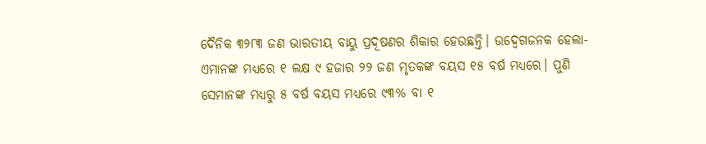ଦୈନିକ ୩୨୮୩ ଜଣ ଭାରତୀୟ ବାୟୁ ପ୍ରଦୂଷଣର ଶିକାର ହେଉଛନ୍ତି। ଉଦ୍ବେଗଜନକ ହେଲା- ଏମାନଙ୍କ ମଧ୍ୟରେ ୧ ଲକ୍ଷ ୯ ହଜାର ୨୨ ଜଣ ମୃତକଙ୍କ ବୟସ ୧୫ ବର୍ଷ ମଧ୍ୟରେ। ପୁଣି ସେମାନଙ୍କ ମଧ୍ୟରୁ ୫ ବର୍ଷ ବୟସ ମଧ୍ୟରେ ୯୩% ବା ୧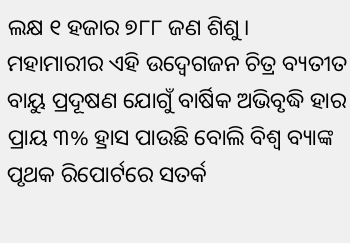ଲକ୍ଷ ୧ ହଜାର ୭୮୮ ଜଣ ଶିଶୁ। ମହାମାରୀର ଏହି ଉଦ୍ବେଗଜନ ଚିତ୍ର ବ୍ୟତୀତ ବାୟୁ ପ୍ରଦୂଷଣ ଯୋଗୁଁ ବାର୍ଷିକ ଅଭିବୃଦ୍ଧି ହାର ପ୍ରାୟ ୩% ହ୍ରାସ ପାଉଛି ବୋଲି ବିଶ୍ବ ବ୍ୟାଙ୍କ ପୃଥକ ରିପୋର୍ଟରେ ସତର୍କ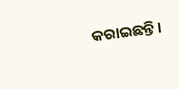କରାଇଛନ୍ତି।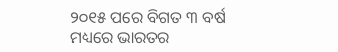୨୦୧୫ ପରେ ବିଗତ ୩ ବର୍ଷ ମଧ୍ୟରେ ଭାରତର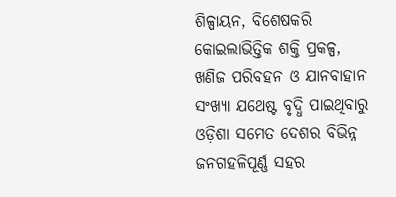ଶିଳ୍ପାୟନ, ବିଶେଷକରି କୋଇଲାଭିତ୍ତିକ ଶକ୍ତି ପ୍ରକଳ୍ପ, ଖଣିଜ ପରିବହନ ଓ ଯାନବାହାନ ସଂଖ୍ୟା ଯଥେଷ୍ଟ ବୃଦ୍ଧି ପାଇଥିବାରୁ ଓଡ଼ିଶା ସମେତ ଦେଶର ବିଭିନ୍ନ ଜନଗହଳିପୂର୍ଣ୍ଣ ସହର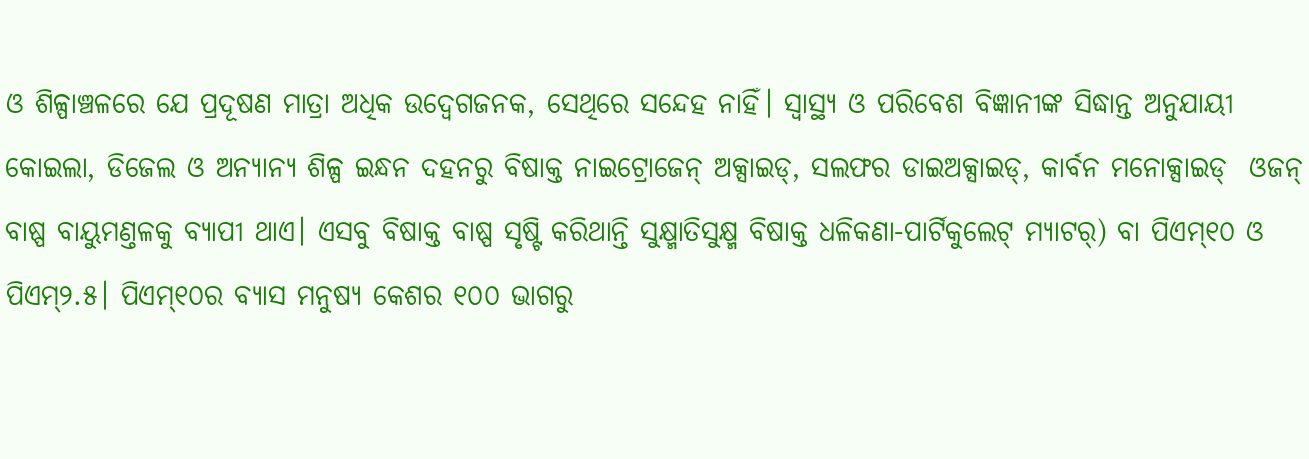ଓ ଶିଳ୍ପାଞ୍ଚଳରେ ଯେ ପ୍ରଦୂଷଣ ମାତ୍ରା ଅଧିକ ଉଦ୍ବେଗଜନକ, ସେଥିରେ ସନ୍ଦେହ ନାହିଁ। ସ୍ବାସ୍ଥ୍ୟ ଓ ପରିବେଶ ବିଜ୍ଞାନୀଙ୍କ ସିଦ୍ଧାନ୍ତ ଅନୁଯାୟୀ କୋଇଲା, ଡିଜେଲ ଓ ଅନ୍ୟାନ୍ୟ ଶିଳ୍ପ ଇନ୍ଧନ ଦହନରୁ ବିଷାକ୍ତ ନାଇଟ୍ରୋଜେନ୍ ଅକ୍ସାଇଡ୍, ସଲଫର ଡାଇଅକ୍ସାଇଡ୍, କାର୍ବନ ମନୋକ୍ସାଇଡ୍  ଓଜନ୍ ବାଷ୍ପ ବାୟୁମଣ୍ତଳକୁ ବ୍ୟାପୀ ଥାଏ। ଏସବୁ ବିଷାକ୍ତ ବାଷ୍ପ ସୃଷ୍ଟି କରିଥାନ୍ତି ସୁକ୍ଷ୍ମାତିସୁକ୍ଷ୍ମ ବିଷାକ୍ତ ଧଳିକଣା-ପାର୍ଟିକୁଲେଟ୍ ମ୍ୟାଟର୍) ବା ପିଏମ୍୧୦ ଓ ପିଏମ୍୨.୫। ପିଏମ୍୧୦ର ବ୍ୟାସ ମନୁଷ୍ୟ କେଶର ୧୦୦ ଭାଗରୁ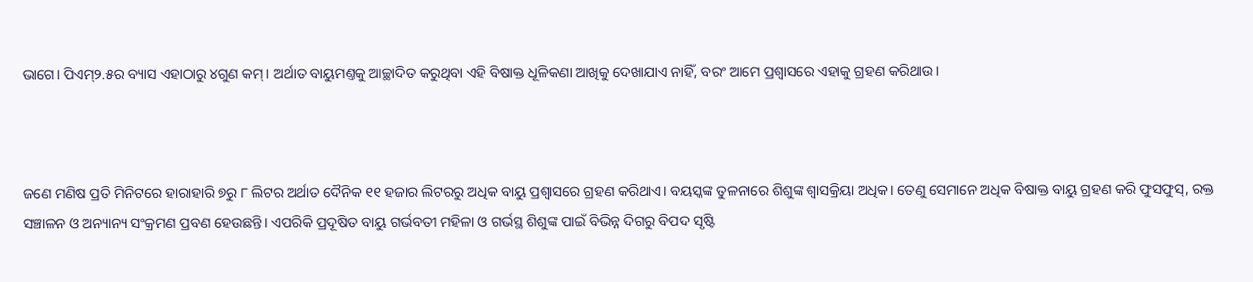ଭାଗେ। ପିଏମ୍୨.୫ର ବ୍ୟାସ ଏହାଠାରୁ ୪ଗୁଣ କମ୍। ଅର୍ଥାତ ବାୟୁମଣ୍ତକୁ ଆଚ୍ଛାଦିତ କରୁଥିବା ଏହି ବିଷାକ୍ତ ଧୂଳିକଣା ଆଖିକୁ ଦେଖାଯାଏ ନାହିଁ, ବରଂ ଆମେ ପ୍ରଶ୍ବାସରେ ଏହାକୁ ଗ୍ରହଣ କରିଥାଉ।



ଜଣେ ମଣିଷ ପ୍ରତି ମିନିଟରେ ହାରାହାରି ୭ରୁ ୮ ଲିଟର ଅର୍ଥାତ ଦୈନିକ ୧୧ ହଜାର ଲିଟରରୁ ଅଧିକ ବାୟୁ ପ୍ରଶ୍ବାସରେ ଗ୍ରହଣ କରିଥାଏ। ବୟସ୍କଙ୍କ ତୁଳନାରେ ଶିଶୁଙ୍କ ଶ୍ବାସକ୍ରିୟା ଅଧିକ। ତେଣୁ ସେମାନେ ଅଧିକ ବିଷାକ୍ତ ବାୟୁ ଗ୍ରହଣ କରି ଫୁସଫୁସ୍, ରକ୍ତ ସଞ୍ଚାଳନ ଓ ଅନ୍ୟାନ୍ୟ ସଂକ୍ରମଣ ପ୍ରବଣ ହେଉଛନ୍ତି। ଏପରିକି ପ୍ରଦୂଷିତ ବାୟୁ ଗର୍ଭବତୀ ମହିଳା ଓ ଗର୍ଭସ୍ଥ ଶିଶୁଙ୍କ ପାଇଁ ବିଭିନ୍ନ ଦିଗରୁ ବିପଦ ସୃଷ୍ଟି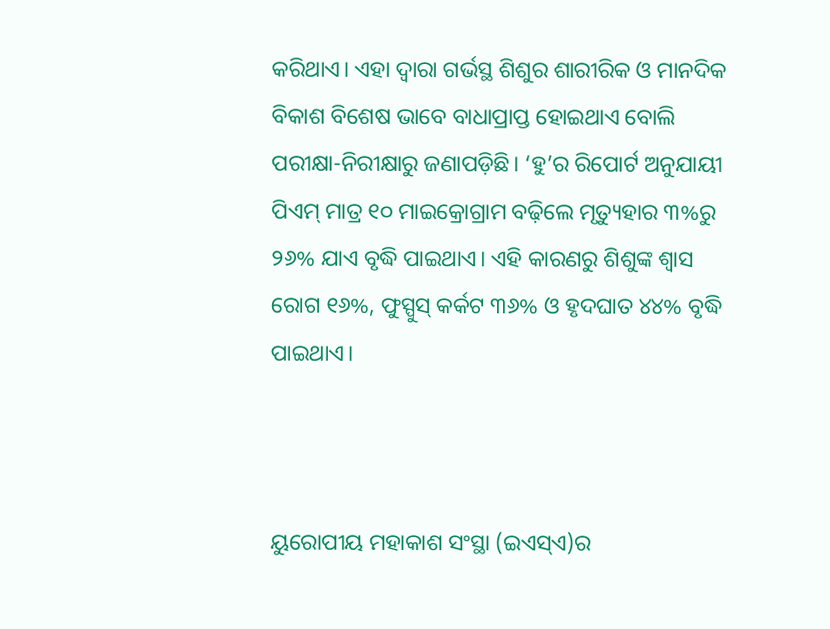କରିଥାଏ। ଏହା ଦ୍ବାରା ଗର୍ଭସ୍ଥ ଶିଶୁର ଶାରୀରିକ ଓ ମାନଦିକ ବିକାଶ ବିଶେଷ ଭାବେ ବାଧାପ୍ରାପ୍ତ ହୋଇଥାଏ ବୋଲି ପରୀକ୍ଷା-ନିରୀକ୍ଷାରୁ ଜଣାପଡ଼ିଛି। ‘ହୁ’ର ରିପୋର୍ଟ ଅନୁଯାୟୀ ପିଏମ୍ ମାତ୍ର ୧୦ ମାଇକ୍ରୋଗ୍ରାମ ବଢ଼ିଲେ ମୃତ୍ୟୁହାର ୩%ରୁ ୨୬% ଯାଏ ବୃଦ୍ଧି ପାଇଥାଏ। ଏହି କାରଣରୁ ଶିଶୁଙ୍କ ଶ୍ବାସ ରୋଗ ୧୬%, ଫୁସ୍ପୁସ୍ କର୍କଟ ୩୬% ଓ ହୃଦଘାତ ୪୪% ବୃଦ୍ଧି ପାଇଥାଏ।



ୟୁରୋପୀୟ ମହାକାଶ ସଂସ୍ଥା (ଇଏସ୍ଏ)ର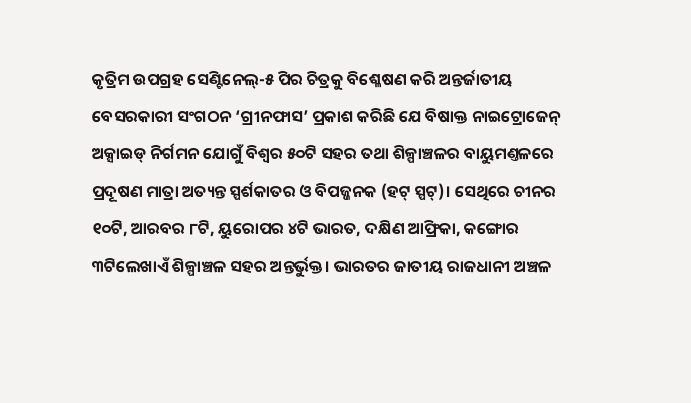କୃତ୍ରିମ ଉପଗ୍ରହ ସେଣ୍ଟିନେଲ୍-୫ ପିର ଚିତ୍ରକୁ ବିଶ୍ଳେଷଣ କରି ଅନ୍ତର୍ଜାତୀୟ ବେସରକାରୀ ସଂଗଠନ ‘ଗ୍ରୀନଫାସ’ ପ୍ରକାଶ କରିଛି ଯେ ବିଷାକ୍ତ ନାଇଟ୍ରୋଜେନ୍ ଅକ୍ସାଇଡ୍ ନିର୍ଗମନ ଯୋଗୁଁ ବିଶ୍ବର ୫୦ଟି ସହର ତଥା ଶିଳ୍ପାଞ୍ଚଳର ବାୟୁମଣ୍ତଳରେ ପ୍ରଦୂଷଣ ମାତ୍ରା ଅତ୍ୟନ୍ତ ସ୍ପର୍ଶକାତର ଓ ବିପଜ୍ଜନକ (ହଟ୍ ସ୍ପଟ୍)। ସେଥିରେ ଚୀନର ୧୦ଟି, ଆରବର ୮ଟି, ୟୁରୋପର ୪ଟି ଭାରତ, ଦକ୍ଷିଣ ଆଫ୍ରିକା, କଙ୍ଗୋର ୩ଟିଲେଖାଏଁ ଶିଳ୍ପାଞ୍ଚଳ ସହର ଅନ୍ତର୍ଭୁକ୍ତ। ଭାରତର ଜାତୀୟ ରାଜଧାନୀ ଅଞ୍ଚଳ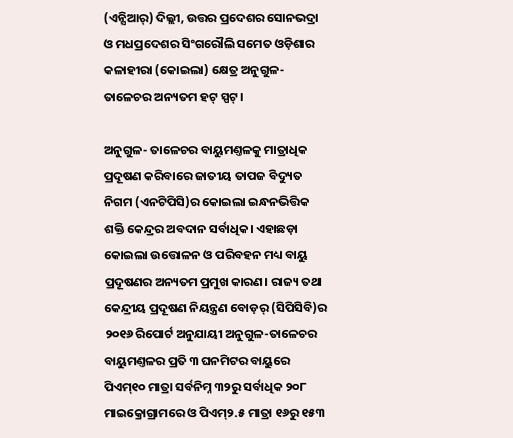(ଏନ୍ସିଆର୍) ଦିଲ୍ଲୀ, ଉତ୍ତର ପ୍ରଦେଶର ସୋନଭଦ୍ରା ଓ ମଧପ୍ରଦେଶର ସିଂଗରୌଲି ସମେତ ଓଡ଼ିଶାର କଳାହୀରା (କୋଇଲା) କ୍ଷେତ୍ର ଅନୁଗୁଳ-ତାଳେଚର ଅନ୍ୟତମ ହଟ୍ ସ୍ପଟ୍।

ଅନୁଗୁଳ- ତାଳେଚର ବାୟୁମଣ୍ତଳକୁ ମାତ୍ରାଧିକ ପ୍ରଦୂଷଣ କରିବାରେ ଜାତୀୟ ତାପଜ ବିଦ୍ୟୁତ ନିଗମ (ଏନଟିପିସି)ର କୋଇଲା ଇନ୍ଧନଭିତ୍ତିକ ଶକ୍ତି କେନ୍ଦ୍ରର ଅବଦାନ ସର୍ବାଧିକ। ଏହାଛଡ଼ା କୋଇଲା ଉତ୍ତୋଳନ ଓ ପରିବହନ ମଧ୍ୟ ବାୟୁ ପ୍ରଦୂଷଣର ଅନ୍ୟତମ ପ୍ରମୁଖ କାରଣ। ରାଜ୍ୟ ତଥା କେନ୍ଦ୍ରୀୟ ପ୍ରଦୂଷଣ ନିୟନ୍ତ୍ରଣ ବୋଡ଼ର୍ (ସିପିସିବି)ର ୨୦୧୬ ରିପୋର୍ଟ ଅନୁଯାୟୀ ଅନୁଗୁଳ-ତାଳେଚର ବାୟୁମଣ୍ତଳର ପ୍ରତି ୩ ଘନମିଟର ବାୟୁରେ ପିଏମ୍୧୦ ମାତ୍ରା ସର୍ବନିମ୍ନ ୩୨ରୁ ସର୍ବାଧିକ ୨୦୮ ମାଇକ୍ରୋଗ୍ରାମରେ ଓ ପିଏମ୍୨.୫ ମାତ୍ରା ୧୬ରୁ ୧୫୩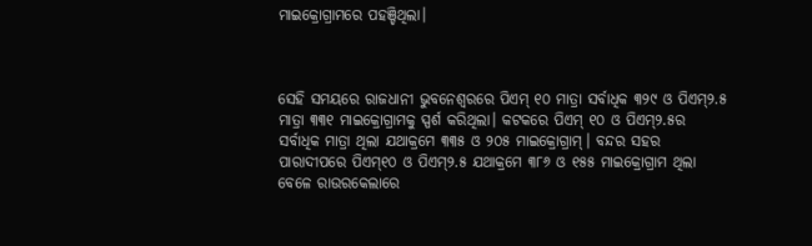ମାଇକ୍ରୋଗ୍ରାମରେ ପହଞ୍ଚିଥିଲା।



ସେହି ସମୟରେ ରାଜଧାନୀ ଭୁବନେଶ୍ବରରେ ପିଏମ୍ ୧୦ ମାତ୍ରା ସର୍ବାଧିକ ୩୨୯ ଓ ପିଏମ୍୨.୫ ମାତ୍ରା ୩୩୧ ମାଇକ୍ରୋଗ୍ରାମକୁ ସ୍ପର୍ଶ କରିଥିଲା। କଟକରେ ପିଏମ୍ ୧୦ ଓ ପିଏମ୍୨.୫ର ସର୍ବାଧିକ ମାତ୍ରା ଥିଲା ଯଥାକ୍ରମେ ୩୩୫ ଓ ୨୦୫ ମାଇକ୍ରୋଗ୍ରାମ୍। ବନ୍ଦର ସହର ପାରାଦୀପରେ ପିଏମ୍୧୦ ଓ ପିଏମ୍୨.୫ ଯଥାକ୍ରମେ ୩୮୬ ଓ ୧୫୫ ମାଇକ୍ରୋଗ୍ରାମ ଥିଲା ବେଳେ ରାଉରକେଲାରେ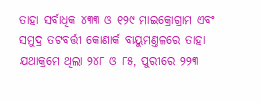ତାହା ସର୍ବାଧିକ ୪୩୩ ଓ ୧୨୯ ମାଇକ୍ରୋଗ୍ରାମ ଏବଂ ସମୁଦ୍ର ତଟବର୍ତ୍ତୀ କୋଣାର୍କ ବାୟୁମଣ୍ତଳରେ ତାହା ଯଥାକ୍ରମେ ଥିଲା ୨୪୮ ଓ ୮୫, ପୁରୀରେ ୨୨୩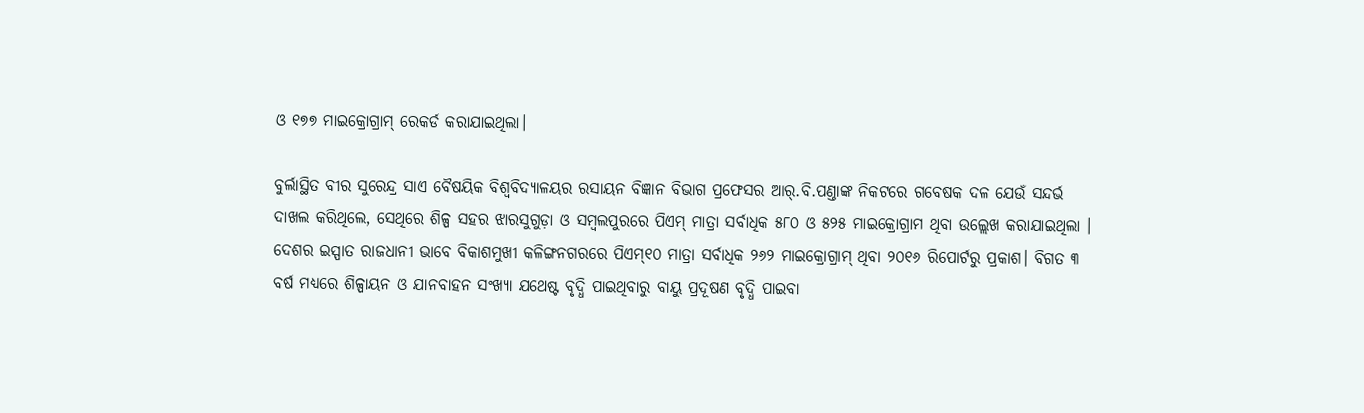ଓ ୧୭୭ ମାଇକ୍ରୋଗ୍ରାମ୍ ରେକର୍ଡ କରାଯାଇଥିଲା।

ବୁର୍ଲାସ୍ଥିତ ବୀର ସୁରେନ୍ଦ୍ର ସାଏ ବୈଷୟିକ ବିଶ୍ବବିଦ୍ୟାଳୟର ରସାୟନ ବିଜ୍ଞାନ ବିଭାଗ ପ୍ରଫେସର ଆର୍.ବି.ପଣ୍ତାଙ୍କ ନିକଟରେ ଗବେଷକ ଦଳ ଯେଉଁ ସନ୍ଦର୍ଭ ଦାଖଲ କରିଥିଲେ, ସେଥିରେ ଶିଳ୍ପ ସହର ଝାରସୁଗୁଡ଼ା ଓ ସମ୍ବଲପୁରରେ ପିଏମ୍ ମାତ୍ରା ସର୍ବାଧିକ ୫୮୦ ଓ ୫୨୫ ମାଇକ୍ରୋଗ୍ରାମ ଥିବା ଉଲ୍ଲେଖ କରାଯାଇଥିଲା । ଦେଶର ଇସ୍ପାତ ରାଜଧାନୀ ଭାବେ ବିକାଶମୁଖୀ କଳିଙ୍ଗନଗରରେ ପିଏମ୍୧୦ ମାତ୍ରା ସର୍ବାଧିକ ୨୬୨ ମାଇକ୍ରୋଗ୍ରାମ୍ ଥିବା ୨୦୧୬ ରିପୋର୍ଟରୁ ପ୍ରକାଶ। ବିଗତ ୩ ବର୍ଷ ମଧ୍ୟରେ ଶିଳ୍ପାୟନ ଓ ଯାନବାହନ ସଂଖ୍ୟା ଯଥେଷ୍ଟ ବୃଦ୍ଧି ପାଇଥିବାରୁ ବାୟୁ ପ୍ରଦୂଷଣ ବୃଦ୍ଧି ପାଇବା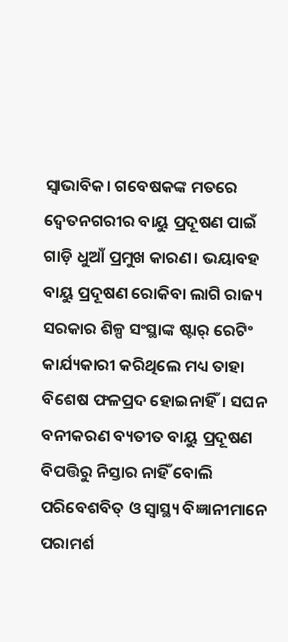ସ୍ବାଭାବିକ। ଗବେଷକଙ୍କ ମତରେ ଦ୍ବେତନଗରୀର ବାୟୁ ପ୍ରଦୂଷଣ ପାଇଁ ଗାଡ଼ି ଧୁଆଁ ପ୍ରମୁଖ କାରଣ। ଭୟାବହ ବାୟୁ ପ୍ରଦୂଷଣ ରୋକିବା ଲାଗି ରାଜ୍ୟ ସରକାର ଶିଳ୍ପ ସଂସ୍ଥାଙ୍କ ଷ୍ଟାର୍ ରେଟିଂ କାର୍ଯ୍ୟକାରୀ କରିଥିଲେ ମଧ୍ୟ ତାହା ବିଶେଷ ଫଳପ୍ରଦ ହୋଇନାହିଁ। ସଘନ ବନୀକରଣ ବ୍ୟତୀତ ବାୟୁ ପ୍ରଦୂଷଣ ବିପତ୍ତିରୁ ନିସ୍ତାର ନାହିଁ ବୋଲି ପରିବେଶବିତ୍ ଓ ସ୍ବାସ୍ଥ୍ୟ ବିଜ୍ଞାନୀମାନେ ପରାମର୍ଶ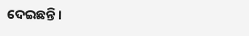ଦେଇଛନ୍ତି।